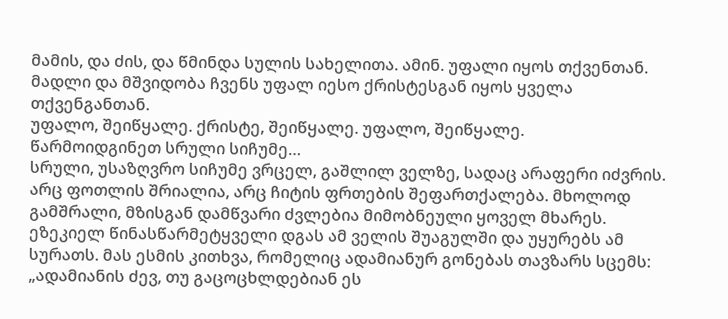მამის, და ძის, და წმინდა სულის სახელითა. ამინ. უფალი იყოს თქვენთან. მადლი და მშვიდობა ჩვენს უფალ იესო ქრისტესგან იყოს ყველა თქვენგანთან.
უფალო, შეიწყალე. ქრისტე, შეიწყალე. უფალო, შეიწყალე.
წარმოიდგინეთ სრული სიჩუმე…
სრული, უსაზღვრო სიჩუმე ვრცელ, გაშლილ ველზე, სადაც არაფერი იძვრის. არც ფოთლის შრიალია, არც ჩიტის ფრთების შეფართქალება. მხოლოდ გამშრალი, მზისგან დამწვარი ძვლებია მიმობნეული ყოველ მხარეს. ეზეკიელ წინასწარმეტყველი დგას ამ ველის შუაგულში და უყურებს ამ სურათს. მას ესმის კითხვა, რომელიც ადამიანურ გონებას თავზარს სცემს: „ადამიანის ძევ, თუ გაცოცხლდებიან ეს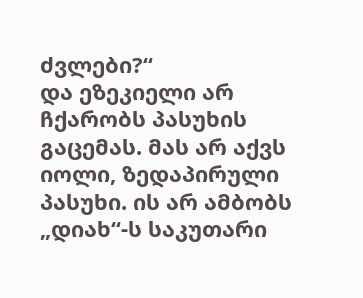ძვლები?“
და ეზეკიელი არ ჩქარობს პასუხის გაცემას. მას არ აქვს იოლი, ზედაპირული პასუხი. ის არ ამბობს „დიახ“-ს საკუთარი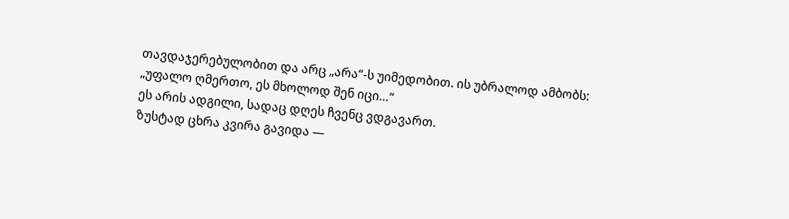თავდაჯერებულობით და არც „არა“-ს უიმედობით. ის უბრალოდ ამბობს: „უფალო ღმერთო, ეს მხოლოდ შენ იცი…“
ეს არის ადგილი, სადაც დღეს ჩვენც ვდგავართ.
ზუსტად ცხრა კვირა გავიდა —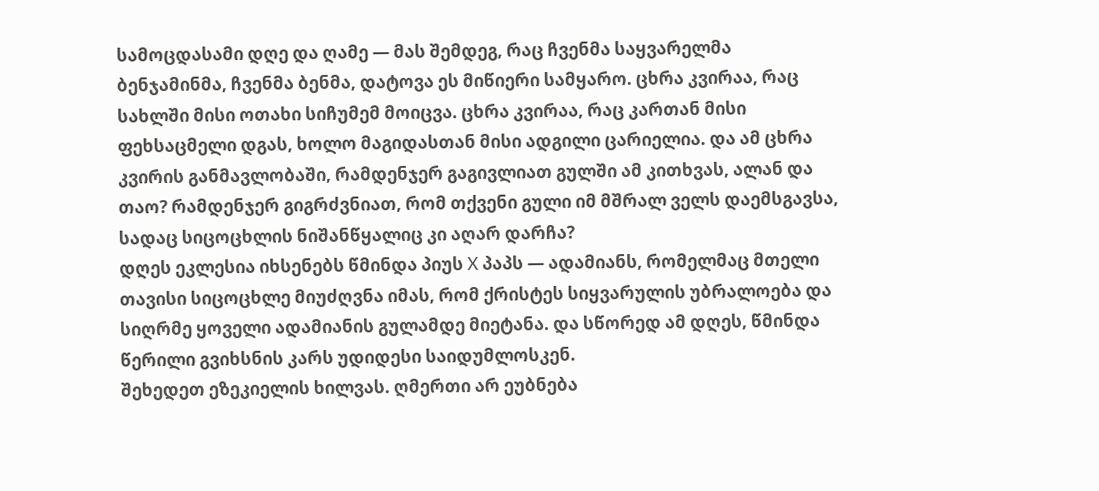სამოცდასამი დღე და ღამე — მას შემდეგ, რაც ჩვენმა საყვარელმა ბენჯამინმა, ჩვენმა ბენმა, დატოვა ეს მიწიერი სამყარო. ცხრა კვირაა, რაც სახლში მისი ოთახი სიჩუმემ მოიცვა. ცხრა კვირაა, რაც კართან მისი ფეხსაცმელი დგას, ხოლო მაგიდასთან მისი ადგილი ცარიელია. და ამ ცხრა კვირის განმავლობაში, რამდენჯერ გაგივლიათ გულში ამ კითხვას, ალან და თაო? რამდენჯერ გიგრძვნიათ, რომ თქვენი გული იმ მშრალ ველს დაემსგავსა, სადაც სიცოცხლის ნიშანწყალიც კი აღარ დარჩა?
დღეს ეკლესია იხსენებს წმინდა პიუს X პაპს — ადამიანს, რომელმაც მთელი თავისი სიცოცხლე მიუძღვნა იმას, რომ ქრისტეს სიყვარულის უბრალოება და სიღრმე ყოველი ადამიანის გულამდე მიეტანა. და სწორედ ამ დღეს, წმინდა წერილი გვიხსნის კარს უდიდესი საიდუმლოსკენ.
შეხედეთ ეზეკიელის ხილვას. ღმერთი არ ეუბნება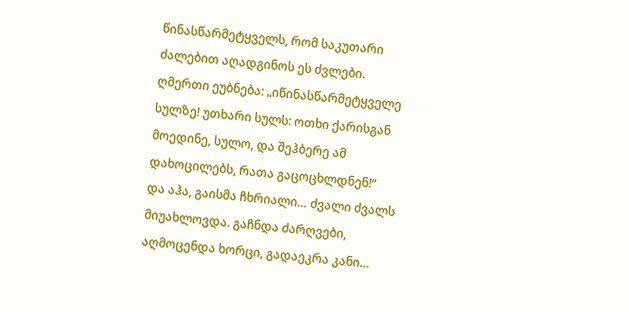წინასწარმეტყველს, რომ საკუთარი ძალებით აღადგინოს ეს ძვლები. ღმერთი ეუბნება: „იწინასწარმეტყველე სულზე! უთხარი სულს: ოთხი ქარისგან მოედინე, სულო, და შეჰბერე ამ დახოცილებს, რათა გაცოცხლდნენ!“
და აჰა, გაისმა ჩხრიალი… ძვალი ძვალს მიუახლოვდა. გაჩნდა ძარღვები, აღმოცენდა ხორცი, გადაეკრა კანი…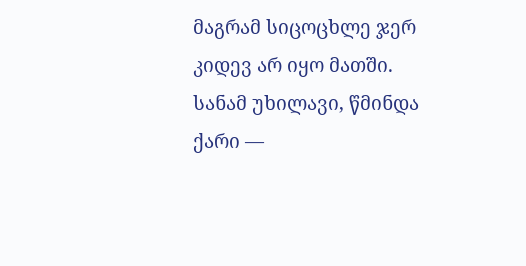მაგრამ სიცოცხლე ჯერ კიდევ არ იყო მათში. სანამ უხილავი, წმინდა ქარი —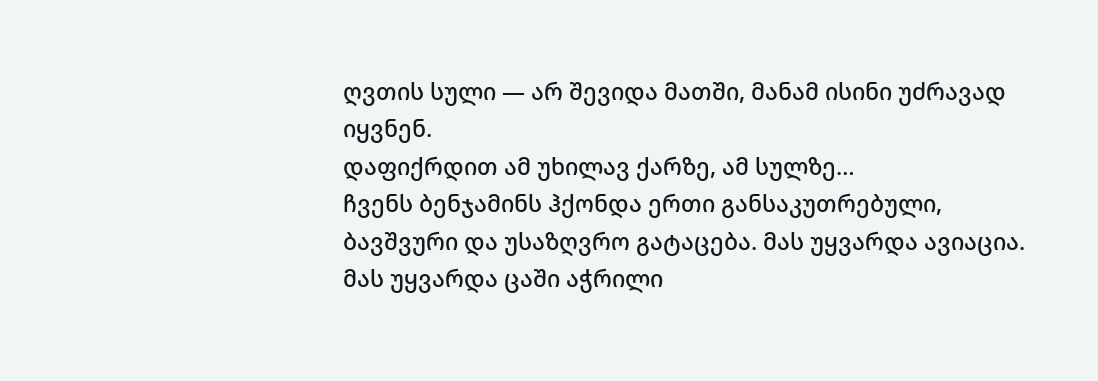ღვთის სული — არ შევიდა მათში, მანამ ისინი უძრავად იყვნენ.
დაფიქრდით ამ უხილავ ქარზე, ამ სულზე…
ჩვენს ბენჯამინს ჰქონდა ერთი განსაკუთრებული, ბავშვური და უსაზღვრო გატაცება. მას უყვარდა ავიაცია. მას უყვარდა ცაში აჭრილი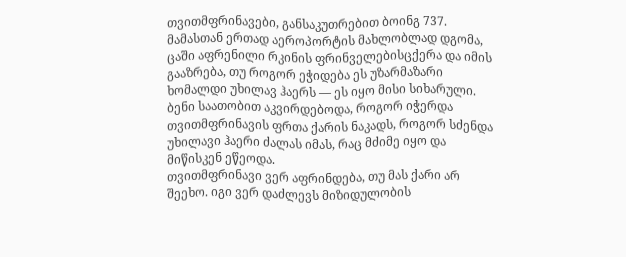თვითმფრინავები, განსაკუთრებით ბოინგ 737. მამასთან ერთად აეროპორტის მახლობლად დგომა, ცაში აფრენილი რკინის ფრინველებისცქერა და იმის გააზრება, თუ როგორ ეჭიდება ეს უზარმაზარი ხომალდი უხილავ ჰაერს — ეს იყო მისი სიხარული. ბენი საათობით აკვირდებოდა, როგორ იჭერდა თვითმფრინავის ფრთა ქარის ნაკადს, როგორ სძენდა უხილავი ჰაერი ძალას იმას, რაც მძიმე იყო და მიწისკენ ეწეოდა.
თვითმფრინავი ვერ აფრინდება, თუ მას ქარი არ შეეხო. იგი ვერ დაძლევს მიზიდულობის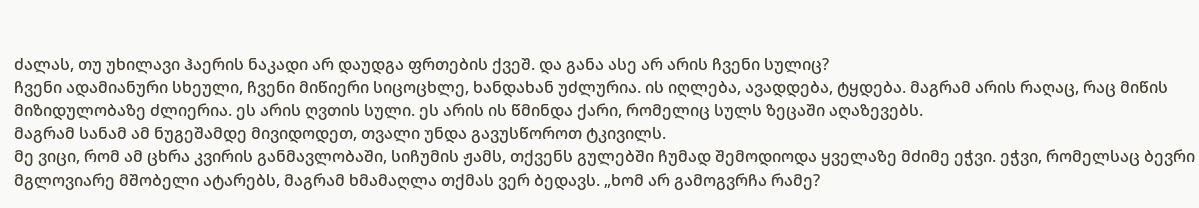ძალას, თუ უხილავი ჰაერის ნაკადი არ დაუდგა ფრთების ქვეშ. და განა ასე არ არის ჩვენი სულიც?
ჩვენი ადამიანური სხეული, ჩვენი მიწიერი სიცოცხლე, ხანდახან უძლურია. ის იღლება, ავადდება, ტყდება. მაგრამ არის რაღაც, რაც მიწის მიზიდულობაზე ძლიერია. ეს არის ღვთის სული. ეს არის ის წმინდა ქარი, რომელიც სულს ზეცაში აღაზევებს.
მაგრამ სანამ ამ ნუგეშამდე მივიდოდეთ, თვალი უნდა გავუსწოროთ ტკივილს.
მე ვიცი, რომ ამ ცხრა კვირის განმავლობაში, სიჩუმის ჟამს, თქვენს გულებში ჩუმად შემოდიოდა ყველაზე მძიმე ეჭვი. ეჭვი, რომელსაც ბევრი მგლოვიარე მშობელი ატარებს, მაგრამ ხმამაღლა თქმას ვერ ბედავს. „ხომ არ გამოგვრჩა რამე?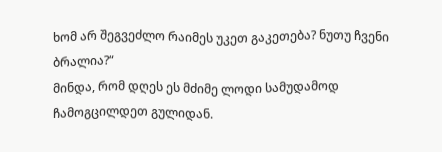ხომ არ შეგვეძლო რაიმეს უკეთ გაკეთება? ნუთუ ჩვენი ბრალია?“
მინდა, რომ დღეს ეს მძიმე ლოდი სამუდამოდ ჩამოგცილდეთ გულიდან.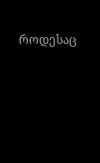როდესაც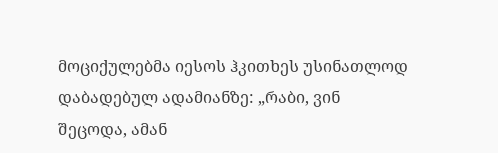მოციქულებმა იესოს ჰკითხეს უსინათლოდ დაბადებულ ადამიანზე: „რაბი, ვინ შეცოდა, ამან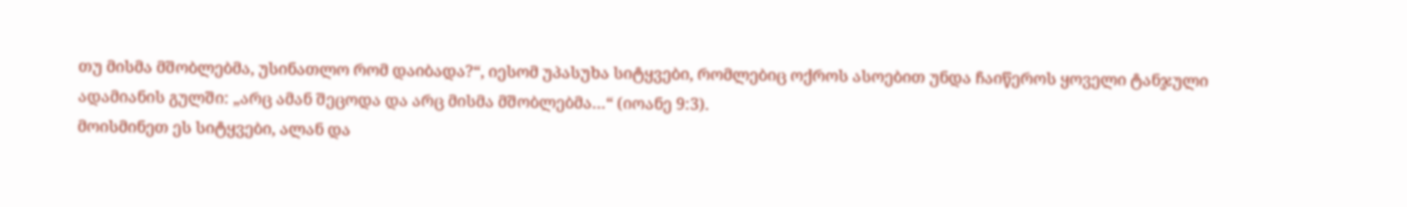თუ მისმა მშობლებმა, უსინათლო რომ დაიბადა?“, იესომ უპასუხა სიტყვები, რომლებიც ოქროს ასოებით უნდა ჩაიწეროს ყოველი ტანჯული ადამიანის გულში: „არც ამან შეცოდა და არც მისმა მშობლებმა…“ (იოანე 9:3).
მოისმინეთ ეს სიტყვები, ალან და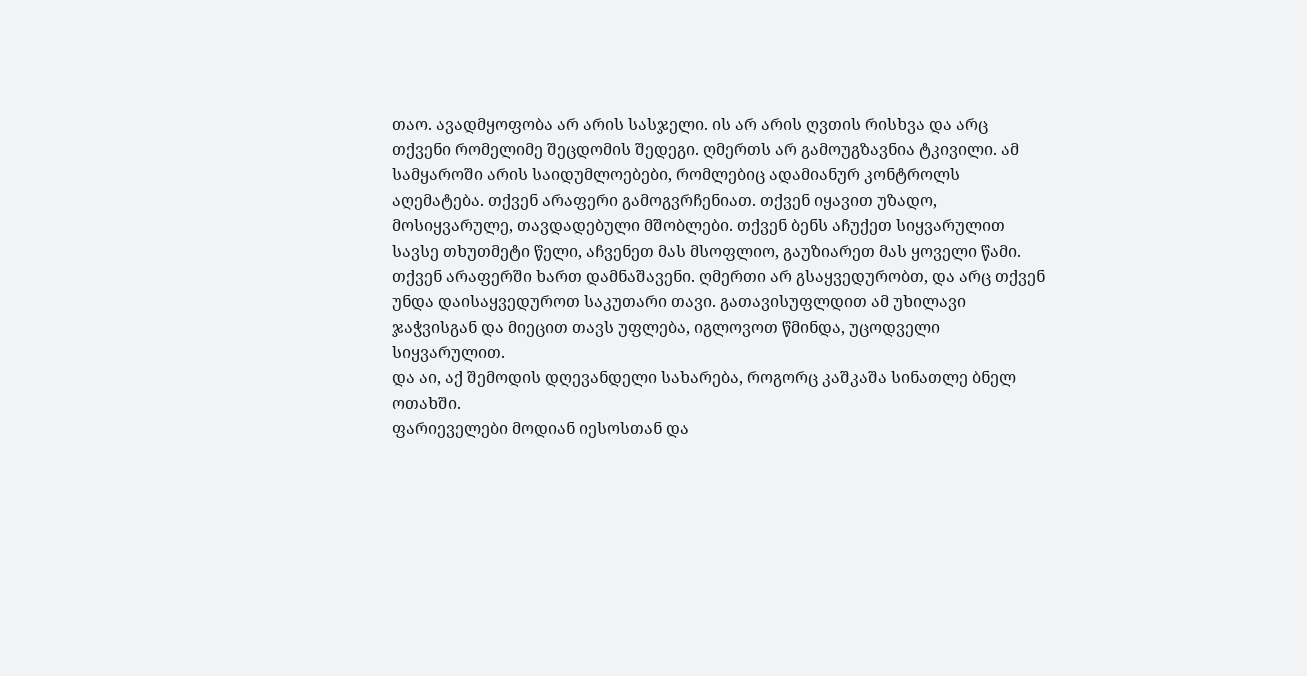თაო. ავადმყოფობა არ არის სასჯელი. ის არ არის ღვთის რისხვა და არც თქვენი რომელიმე შეცდომის შედეგი. ღმერთს არ გამოუგზავნია ტკივილი. ამ სამყაროში არის საიდუმლოებები, რომლებიც ადამიანურ კონტროლს აღემატება. თქვენ არაფერი გამოგვრჩენიათ. თქვენ იყავით უზადო, მოსიყვარულე, თავდადებული მშობლები. თქვენ ბენს აჩუქეთ სიყვარულით სავსე თხუთმეტი წელი, აჩვენეთ მას მსოფლიო, გაუზიარეთ მას ყოველი წამი. თქვენ არაფერში ხართ დამნაშავენი. ღმერთი არ გსაყვედურობთ, და არც თქვენ უნდა დაისაყვედუროთ საკუთარი თავი. გათავისუფლდით ამ უხილავი ჯაჭვისგან და მიეცით თავს უფლება, იგლოვოთ წმინდა, უცოდველი სიყვარულით.
და აი, აქ შემოდის დღევანდელი სახარება, როგორც კაშკაშა სინათლე ბნელ ოთახში.
ფარიეველები მოდიან იესოსთან და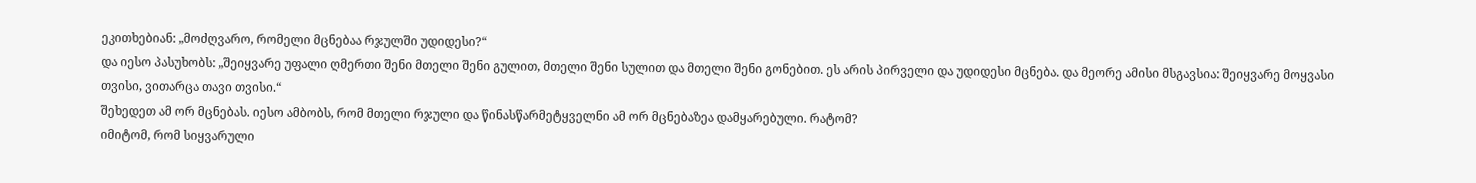ეკითხებიან: „მოძღვარო, რომელი მცნებაა რჯულში უდიდესი?“
და იესო პასუხობს: „შეიყვარე უფალი ღმერთი შენი მთელი შენი გულით, მთელი შენი სულით და მთელი შენი გონებით. ეს არის პირველი და უდიდესი მცნება. და მეორე ამისი მსგავსია: შეიყვარე მოყვასი თვისი, ვითარცა თავი თვისი.“
შეხედეთ ამ ორ მცნებას. იესო ამბობს, რომ მთელი რჯული და წინასწარმეტყველნი ამ ორ მცნებაზეა დამყარებული. რატომ?
იმიტომ, რომ სიყვარული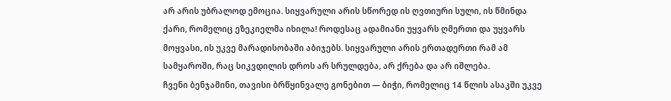არ არის უბრალოდ ემოცია. სიყვარული არის სწორედ ის ღვთიური სული, ის წმინდა ქარი, რომელიც ეზეკიელმა იხილა! როდესაც ადამიანი უყვარს ღმერთი და უყვარს მოყვასი, ის უკვე მარადისობაში აბიჯებს. სიყვარული არის ერთადერთი რამ ამ სამყაროში, რაც სიკვდილის დროს არ სრულდება, არ ქრება და არ იშლება.
ჩვენი ბენჯამინი, თავისი ბრწყინვალე გონებით — ბიჭი, რომელიც 14 წლის ასაკში უკვე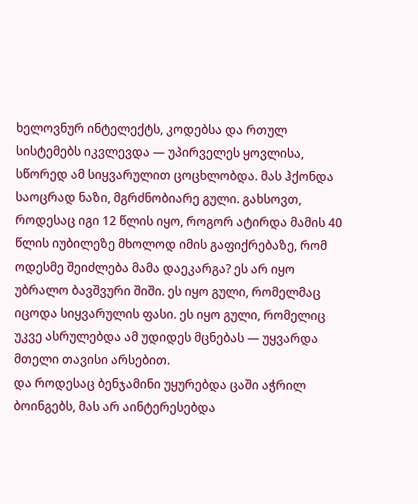ხელოვნურ ინტელექტს, კოდებსა და რთულ სისტემებს იკვლევდა — უპირველეს ყოვლისა, სწორედ ამ სიყვარულით ცოცხლობდა. მას ჰქონდა საოცრად ნაზი, მგრძნობიარე გული. გახსოვთ, როდესაც იგი 12 წლის იყო, როგორ ატირდა მამის 40 წლის იუბილეზე მხოლოდ იმის გაფიქრებაზე, რომ ოდესმე შეიძლება მამა დაეკარგა? ეს არ იყო უბრალო ბავშვური შიში. ეს იყო გული, რომელმაც იცოდა სიყვარულის ფასი. ეს იყო გული, რომელიც უკვე ასრულებდა ამ უდიდეს მცნებას — უყვარდა მთელი თავისი არსებით.
და როდესაც ბენჯამინი უყურებდა ცაში აჭრილ ბოინგებს, მას არ აინტერესებდა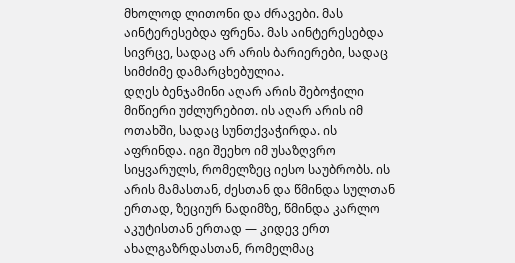მხოლოდ ლითონი და ძრავები. მას აინტერესებდა ფრენა. მას აინტერესებდა სივრცე, სადაც არ არის ბარიერები, სადაც სიმძიმე დამარცხებულია.
დღეს ბენჯამინი აღარ არის შებოჭილი მიწიერი უძლურებით. ის აღარ არის იმ ოთახში, სადაც სუნთქვაჭირდა. ის აფრინდა. იგი შეეხო იმ უსაზღვრო სიყვარულს, რომელზეც იესო საუბრობს. ის არის მამასთან, ძესთან და წმინდა სულთან ერთად, ზეციურ ნადიმზე, წმინდა კარლო აკუტისთან ერთად — კიდევ ერთ ახალგაზრდასთან, რომელმაც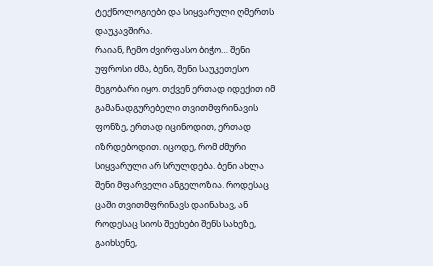ტექნოლოგიები და სიყვარული ღმერთს დაუკავშირა.
რაიან, ჩემო ძვირფასო ბიჭო… შენი უფროსი ძმა, ბენი, შენი საუკეთესო მეგობარი იყო. თქვენ ერთად იდექით იმ გამანადგურებელი თვითმფრინავის ფონზე, ერთად იცინოდით, ერთად იზრდებოდით. იცოდე, რომ ძმური სიყვარული არ სრულდება. ბენი ახლა შენი მფარველი ანგელოზია. როდესაც ცაში თვითმფრინავს დაინახავ, ან როდესაც სიოს შეეხები შენს სახეზე, გაიხსენე,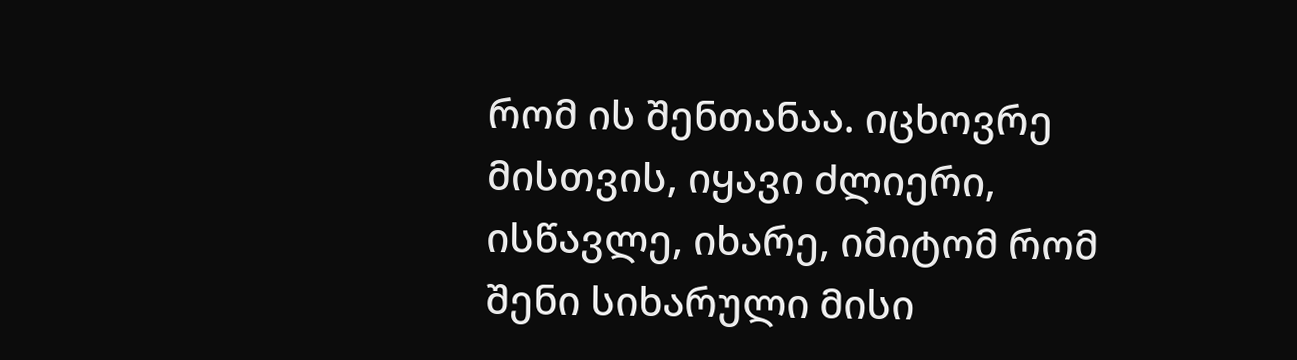რომ ის შენთანაა. იცხოვრე მისთვის, იყავი ძლიერი, ისწავლე, იხარე, იმიტომ რომ შენი სიხარული მისი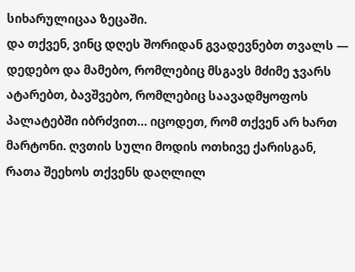სიხარულიცაა ზეცაში.
და თქვენ, ვინც დღეს შორიდან გვადევნებთ თვალს — დედებო და მამებო, რომლებიც მსგავს მძიმე ჯვარს ატარებთ, ბავშვებო, რომლებიც საავადმყოფოს პალატებში იბრძვით… იცოდეთ, რომ თქვენ არ ხართ მარტონი. ღვთის სული მოდის ოთხივე ქარისგან, რათა შეეხოს თქვენს დაღლილ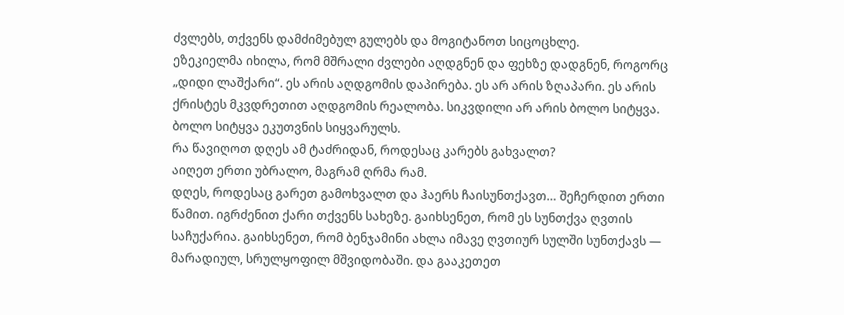ძვლებს, თქვენს დამძიმებულ გულებს და მოგიტანოთ სიცოცხლე.
ეზეკიელმა იხილა, რომ მშრალი ძვლები აღდგნენ და ფეხზე დადგნენ, როგორც „დიდი ლაშქარი“. ეს არის აღდგომის დაპირება. ეს არ არის ზღაპარი. ეს არის ქრისტეს მკვდრეთით აღდგომის რეალობა. სიკვდილი არ არის ბოლო სიტყვა. ბოლო სიტყვა ეკუთვნის სიყვარულს.
რა წავიღოთ დღეს ამ ტაძრიდან, როდესაც კარებს გახვალთ?
აიღეთ ერთი უბრალო, მაგრამ ღრმა რამ.
დღეს, როდესაც გარეთ გამოხვალთ და ჰაერს ჩაისუნთქავთ… შეჩერდით ერთი წამით. იგრძენით ქარი თქვენს სახეზე. გაიხსენეთ, რომ ეს სუნთქვა ღვთის საჩუქარია. გაიხსენეთ, რომ ბენჯამინი ახლა იმავე ღვთიურ სულში სუნთქავს — მარადიულ, სრულყოფილ მშვიდობაში. და გააკეთეთ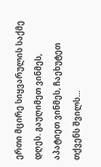ერთი მცირე სიყვარულის საქმე დღეს. გაუღიმეთ ვინმეს, აპატიეთ ვინმეს, ჩაეხუტეთ თქვენს შვილს…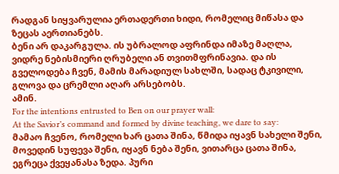რადგან სიყვარულია ერთადერთი ხიდი, რომელიც მიწასა და ზეცას აერთიანებს.
ბენი არ დაკარგულა. ის უბრალოდ აფრინდა იმაზე მაღლა, ვიდრე ნებისმიერი ღრუბელი ან თვითმფრინავია. და ის გველოდება ჩვენ, მამის მარადიულ სახლში, სადაც ტკივილი, გლოვა და ცრემლი აღარ არსებობს.
ამინ.
For the intentions entrusted to Ben on our prayer wall:
At the Savior’s command and formed by divine teaching, we dare to say:
მამაო ჩვენო, რომელი ხარ ცათა შინა, წმიდა იყავნ სახელი შენი, მოვედინ სუფევა შენი, იყავნ ნება შენი, ვითარცა ცათა შინა, ეგრეცა ქვეყანასა ზედა. პური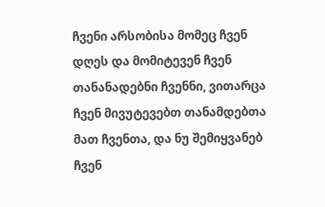ჩვენი არსობისა მომეც ჩვენ დღეს და მომიტევენ ჩვენ თანანადებნი ჩვენნი, ვითარცა ჩვენ მივუტევებთ თანამდებთა მათ ჩვენთა, და ნუ შემიყვანებ ჩვენ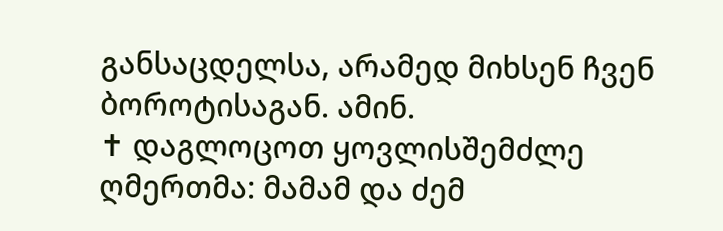განსაცდელსა, არამედ მიხსენ ჩვენ ბოროტისაგან. ამინ.
✝ დაგლოცოთ ყოვლისშემძლე ღმერთმა: მამამ და ძემ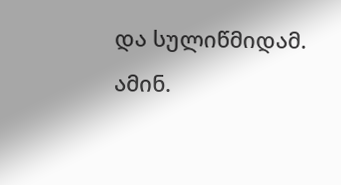და სულიწმიდამ. ამინ.